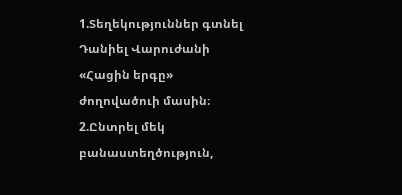1.Տեղեկություններ գտնել Դանիել Վարուժանի «Հացին երգը» ժողովածուի մասին։
2.Ընտրել մեկ բանաստեղծություն,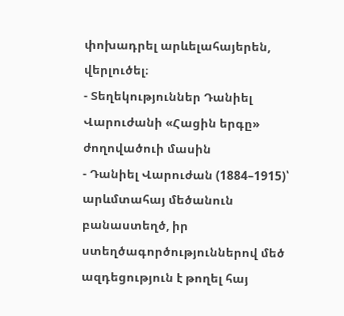փոխադրել արևելահայերեն, վերլուծել։
- Տեղեկություններ Դանիել Վարուժանի «Հացին երգը» ժողովածուի մասին
- Դանիել Վարուժան (1884–1915)՝ արևմտահայ մեծանուն բանաստեղծ, իր ստեղծագործություններով մեծ ազդեցություն է թողել հայ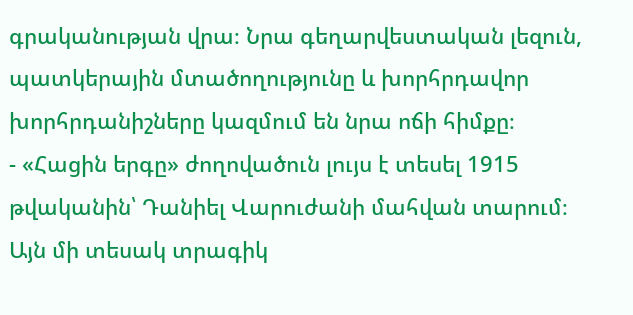գրականության վրա։ Նրա գեղարվեստական լեզուն, պատկերային մտածողությունը և խորհրդավոր խորհրդանիշները կազմում են նրա ոճի հիմքը։
- «Հացին երգը» ժողովածուն լույս է տեսել 1915 թվականին՝ Դանիել Վարուժանի մահվան տարում։ Այն մի տեսակ տրագիկ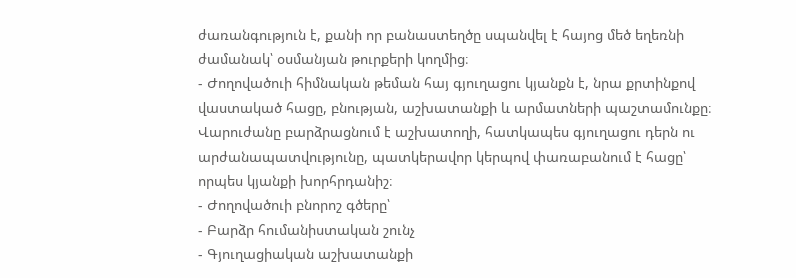ժառանգություն է, քանի որ բանաստեղծը սպանվել է հայոց մեծ եղեռնի ժամանակ՝ օսմանյան թուրքերի կողմից։
- Ժողովածուի հիմնական թեման հայ գյուղացու կյանքն է, նրա քրտինքով վաստակած հացը, բնության, աշխատանքի և արմատների պաշտամունքը։ Վարուժանը բարձրացնում է աշխատողի, հատկապես գյուղացու դերն ու արժանապատվությունը, պատկերավոր կերպով փառաբանում է հացը՝ որպես կյանքի խորհրդանիշ։
- Ժողովածուի բնորոշ գծերը՝
- Բարձր հումանիստական շունչ
- Գյուղացիական աշխատանքի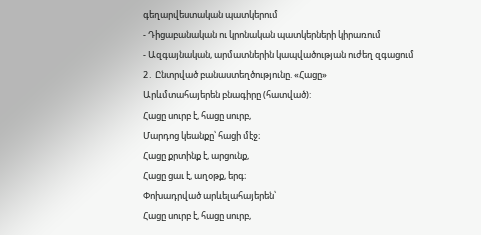գեղարվեստական պատկերում
- Դիցաբանական ու կրոնական պատկերների կիրառում
- Ազգայնական, արմատներին կապվածության ուժեղ զգացում
2․ Ընտրված բանաստեղծությունը. «Հացը»
Արևմտահայերեն բնագիրը (հատված):
Հացը սուրբ է, հացը սուրբ,
Մարդոց կեանքը՝ հացի մէջ։
Հացը քրտինք է, արցունք,
Հացը ցաւ է, աղօթք, երգ։
Փոխադրված արևելահայերեն՝
Հացը սուրբ է, հացը սուրբ,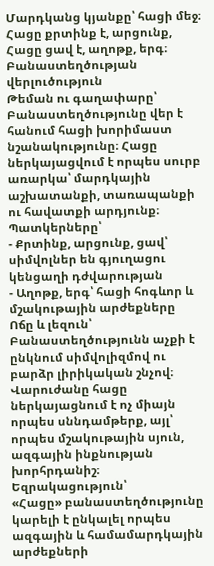Մարդկանց կյանքը՝ հացի մեջ։
Հացը քրտինք է, արցունք,
Հացը ցավ է, աղոթք, երգ։
Բանաստեղծության վերլուծություն
Թեման ու գաղափարը՝
Բանաստեղծությունը վեր է հանում հացի խորիմաստ նշանակությունը։ Հացը ներկայացվում է որպես սուրբ առարկա՝ մարդկային աշխատանքի, տառապանքի ու հավատքի արդյունք։
Պատկերները՝
- Քրտինք, արցունք, ցավ՝ սիմվոլներ են գյուղացու կենցաղի դժվարության
- Աղոթք, երգ՝ հացի հոգևոր և մշակութային արժեքները
Ոճը և լեզուն՝
Բանաստեղծությունն աչքի է ընկնում սիմվոլիզմով ու բարձր լիրիկական շնչով։ Վարուժանը հացը ներկայացնում է ոչ միայն որպես սննդամթերք, այլ՝ որպես մշակութային սյուն, ազգային ինքնության խորհրդանիշ։
Եզրակացություն՝
«Հացը» բանաստեղծությունը կարելի է ընկալել որպես ազգային և համամարդկային արժեքների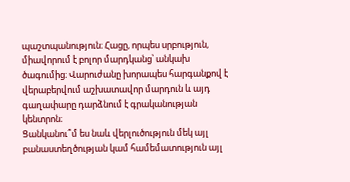պաշտպանություն։ Հացը, որպես սրբություն, միավորում է բոլոր մարդկանց՝ անկախ ծագումից։ Վարուժանը խորապես հարգանքով է վերաբերվում աշխատավոր մարդուն և այդ գաղափարը դարձնում է գրականության կենտրոն։
Ցանկանու՞մ ես նաև վերլուծություն մեկ այլ բանաստեղծության կամ համեմատություն այլ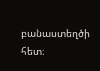բանաստեղծի հետ։